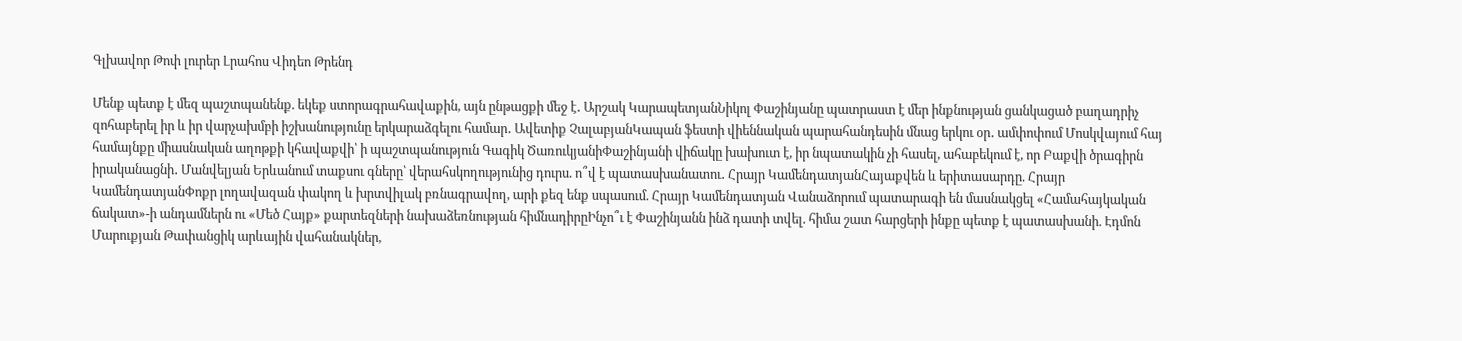Գլխավոր Թոփ լուրեր Լրահոս Վիդեո Թրենդ

Մենք պետք է մեզ պաշտպանենք. եկեք ստորագրահավաքին, այն ընթացքի մեջ է․ Արշակ ԿարապետյանՆիկոլ Փաշինյանը պատրաստ է մեր ինքնության ցանկացած բաղադրիչ զոհաբերել իր և իր վարչախմբի իշխանությունը երկարաձգելու համար․ Ավետիք ՉալաբյանԿապան ֆեստի վիեննական պարահանդեսին մնաց երկու օր․ ամփոփում Մոսկվայում հայ համայնքը միասնական աղոթքի կհավաքվի՝ ի պաշտպանություն Գագիկ ԾառուկյանիՓաշինյանի վիճակը խախուտ է, իր նպատակին չի հասել, ահաբեկում է, որ Բաքվի ծրագիրն իրականացնի․ Մանվելյան Երևանում տաքսու գները՝ վերահսկողությունից դուրս. ո՞վ է պատասխանատու․ Հրայր ԿամենդատյանՀայաքվեն և երիտասարդը. Հրայր ԿամենդատյանՓոքր լողավազան փակող և խրտվիլակ բռնագրավող, արի քեզ ենք սպասում. Հրայր Կամենդատյան Վանաձորում պատարագի են մասնակցել «Համահայկական ճակատ»-ի անդամներն ու «Մեծ Հայք» քարտեզների նախաձեռնության հիմնադիրըԻնչո՞ւ է Փաշինյանն ինձ դատի տվել. հիմա շատ հարցերի ինքը պետք է պատասխանի. Էդմոն Մարուքյան Թափանցիկ արևային վահանակներ,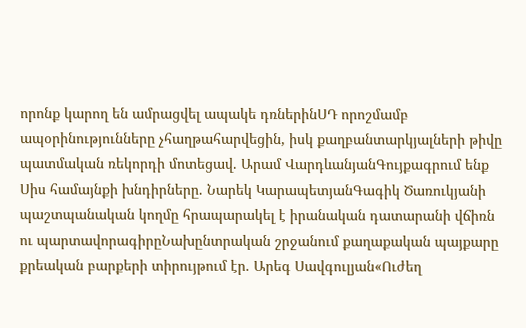որոնք կարող են ամրացվել ապակե դռներինՍԴ որոշմամբ ապօրինությունները չհաղթահարվեցին, իսկ քաղբանտարկյալների թիվը պատմական ռեկորդի մոտեցավ. Արամ ՎարդևանյանԳույքագրում ենք Սիս համայնքի խնդիրները. Նարեկ ԿարապետյանԳագիկ Ծառուկյանի պաշտպանական կողմը հրապարակել է իրանական դատարանի վճիռն ու պարտավորագիրըՆախընտրական շրջանում քաղաքական պայքարը քրեական բարքերի տիրույթում էր. Արեգ Սավգուլյան«Ուժեղ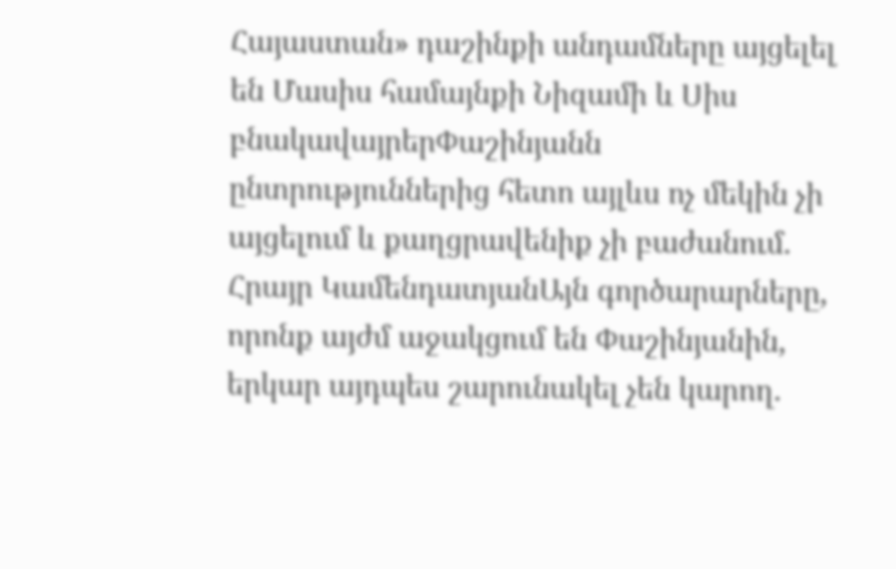Հայաստան» դաշինքի անդամները այցելել են Մասիս համայնքի Նիզամի և Սիս բնակավայրերՓաշինյանն ընտրություններից հետո այլևս ոչ մեկին չի այցելում և քաղցրավենիք չի բաժանում. Հրայր ԿամենդատյանԱյն գործարարները, որոնք այժմ աջակցում են Փաշինյանին, երկար այդպես շարունակել չեն կարող.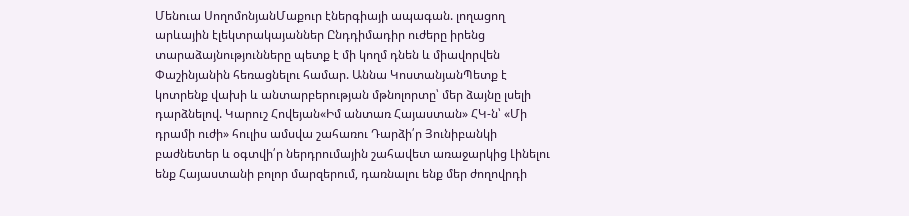Մենուա ՍողոմոնյանՄաքուր էներգիայի ապագան. լողացող արևային էլեկտրակայաններ Ընդդիմադիր ուժերը իրենց տարաձայնությունները պետք է մի կողմ դնեն և միավորվեն Փաշինյանին հեռացնելու համար. Աննա ԿոստանյանՊետք է կոտրենք վախի և անտարբերության մթնոլորտը՝ մեր ձայնը լսելի դարձնելով. Կարուշ Հովեյան«Իմ անտառ Հայաստան» ՀԿ-ն՝ «Մի դրամի ուժի» հուլիս ամսվա շահառու Դարձի՛ր Յունիբանկի բաժնետեր և օգտվի՛ր ներդրումային շահավետ առաջարկից Լինելու ենք Հայաստանի բոլոր մարզերում, դառնալու ենք մեր ժողովրդի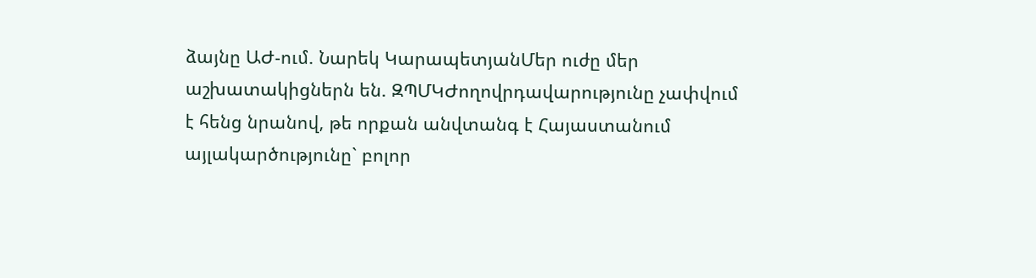ձայնը ԱԺ-ում. Նարեկ ԿարապետյանՄեր ուժը մեր աշխատակիցներն են. ԶՊՄԿԺողովրդավարությունը չափվում է հենց նրանով, թե որքան անվտանգ է Հայաստանում այլակարծությունը` բոլոր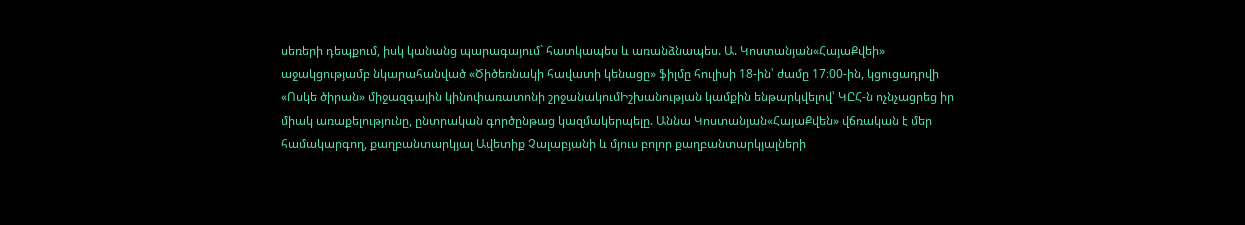սեռերի դեպքում, իսկ կանանց պարագայում` հատկապես և առանձնապես. Ա. Կոստանյան«ՀայաՔվեի» աջակցությամբ նկարահանված «Ծիծեռնակի հավատի կենացը» ֆիլմը հուլիսի 18-ին՝ ժամը 17։00-ին, կցուցադրվի «Ոսկե ծիրան» միջազգային կինոփառատոնի շրջանակումԻշխանության կամքին ենթարկվելով՝ ԿԸՀ-ն ոչնչացրեց իր միակ առաքելությունը, ընտրական գործընթաց կազմակերպելը. Աննա Կոստանյան«ՀայաՔվեն» վճռական է մեր համակարգող, քաղբանտարկյալ Ավետիք Չալաբյանի և մյուս բոլոր քաղբանտարկյալների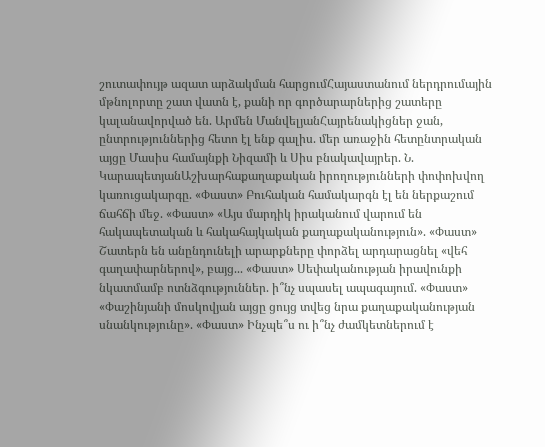շուտափույթ ազատ արձակման հարցումՀայաստանում ներդրումային մթնոլորտը շատ վատն է, քանի որ գործարարներից շատերը կալանավորված են. Արմեն ՄանվելյանՀայրենակիցներ ջան, ընտրություններից հետո էլ ենք գալիս. մեր առաջին հետընտրական այցը Մասիս համայնքի Նիզամի և Սիս բնակավայրեր. Ն. ԿարապետյանԱշխարհաքաղաքական իրողությունների փոփոխվող կառուցակարգը. «Փաստ» Բուհական համակարգն էլ են ներքաշում ճահճի մեջ. «Փաստ» «Այս մարդիկ իրականում վարում են հակապետական և հակահայկական քաղաքականություն». «Փաստ» Շատերն են անընդունելի արարքները փորձել արդարացնել «վեհ գաղափարներով», բայց... «Փաստ» Սեփականության իրավունքի նկատմամբ ոտնձգություններ. ի՞նչ սպասել ապագայում. «Փաստ» «Փաշինյանի մոսկովյան այցը ցույց տվեց նրա քաղաքականության սնանկությունը». «Փաստ» Ինչպե՞ս ու ի՞նչ ժամկետներում է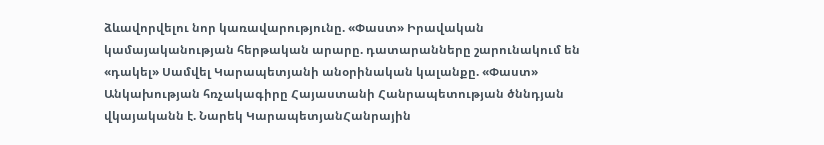ձևավորվելու նոր կառավարությունը. «Փաստ» Իրավական կամայականության հերթական արարը. դատարանները շարունակում են «դակել» Սամվել Կարապետյանի անօրինական կալանքը. «Փաստ» Անկախության հռչակագիրը Հայաստանի Հանրապետության ծննդյան վկայականն է. Նարեկ ԿարապետյանՀանրային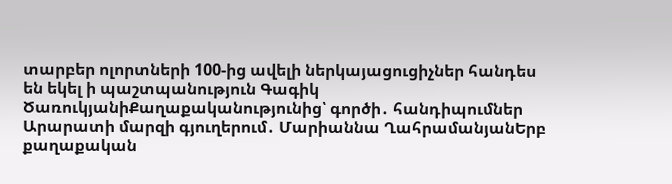տարբեր ոլորտների 100-ից ավելի ներկայացուցիչներ հանդես են եկել ի պաշտպանություն Գագիկ ԾառուկյանիՔաղաքականությունից՝ գործի․ հանդիպումներ Արարատի մարզի գյուղերում․ Մարիաննա ՂահրամանյանԵրբ քաղաքական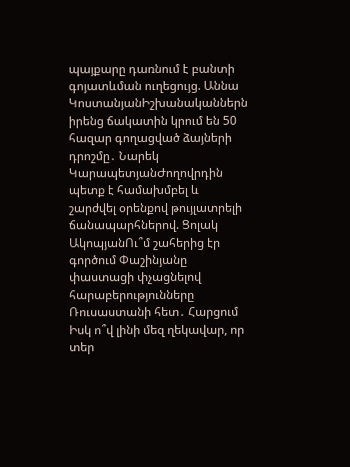պայքարը դառնում է բանտի գոյատևման ուղեցույց. Աննա ԿոստանյանԻշխանականներն իրենց ճակատին կրում են 50 հազար գողացված ձայների դրոշմը․ Նարեկ ԿարապետյանԺողովրդին պետք է համախմբել և շարժվել օրենքով թույլատրելի ճանապարհներով. Ցոլակ ԱկոպյանՈւ՞մ շահերից էր գործում Փաշինյանը փաստացի փչացնելով հարաբերությունները Ռուսաստանի հետ․ Հարցում Իսկ ո՞վ լինի մեզ ղեկավար, որ տեր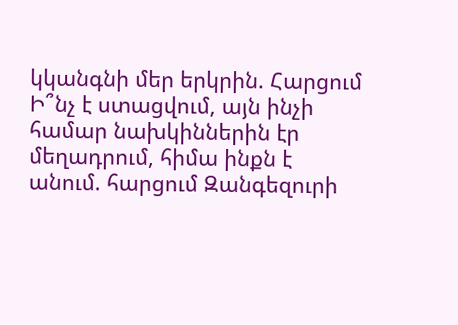կկանգնի մեր երկրին. Հարցում Ի՞նչ է ստացվում, այն ինչի համար նախկիններին էր մեղադրում, հիմա ինքն է անում. հարցում Զանգեզուրի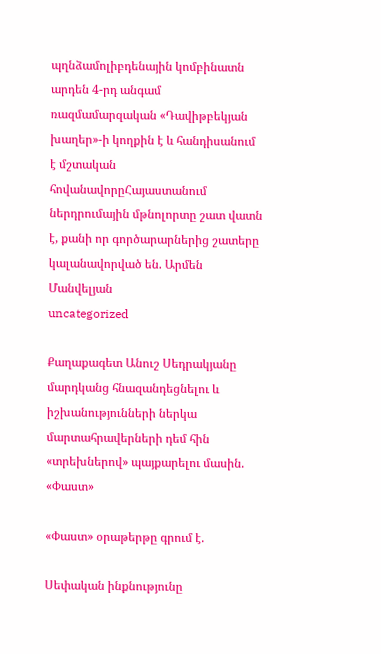պղնձամոլիբդենային կոմբինատն արդեն 4-րդ անգամ ռազմամարզական «Դավիթբեկյան խաղեր»-ի կողքին է և հանդիսանում է մշտական հովանավորըՀայաստանում ներդրումային մթնոլորտը շատ վատն է, քանի որ գործարարներից շատերը կալանավորված են. Արմեն Մանվելյան
uncategorized

Քաղաքագետ Անուշ Սեդրակյանը մարդկանց հնազանդեցնելու և իշխանությունների ներկա մարտահրավերների դեմ հին «տրեխներով» պայքարելու մասին. «Փաստ»

«Փաստ» օրաթերթը գրում է.

Սեփական ինքնությունը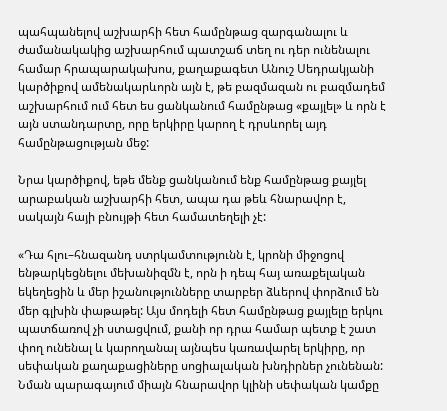պահպանելով աշխարհի հետ համընթաց զարգանալու և ժամանակակից աշխարհում պատշաճ տեղ ու դեր ունենալու համար հրապարակախոս, քաղաքագետ Անուշ Սեդրակյանի կարծիքով ամենակարևորն այն է, թե բազմազան ու բազմադեմ աշխարհում ում հետ ես ցանկանում համընթաց «քայլել» և որն է այն ստանդարտը, որը երկիրը կարող է դրսևորել այդ համընթացության մեջ:

Նրա կարծիքով, եթե մենք ցանկանում ենք համընթաց քայլել արաբական աշխարհի հետ, ապա դա թեև հնարավոր է, սակայն հայի բնույթի հետ համատեղելի չէ:

«Դա հլու–հնազանդ ստրկամտությունն է, կրոնի միջոցով ենթարկեցնելու մեխանիզմն է, որն ի դեպ հայ առաքելական եկեղեցին և մեր իշանությունները տարբեր ձևերով փորձում են մեր գլխին փաթաթել: Այս մոդելի հետ համընթաց քայլելը երկու պատճառով չի ստացվում, քանի որ դրա համար պետք է շատ փող ունենալ և կարողանալ այնպես կառավարել երկիրը, որ սեփական քաղաքացիները սոցիալական խնդիրներ չունենան: Նման պարագայում միայն հնարավոր կլինի սեփական կամքը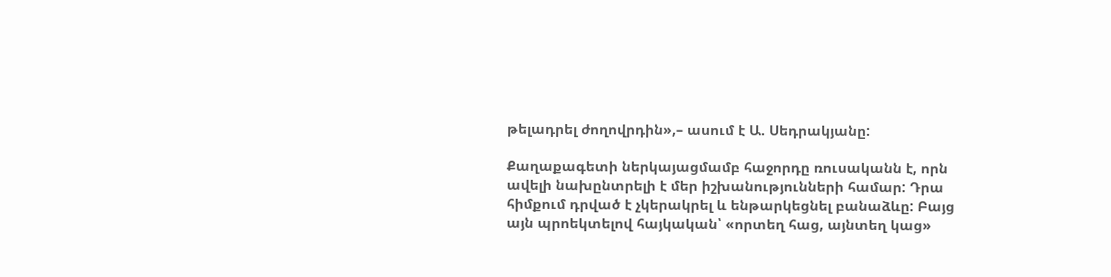թելադրել ժողովրդին»,– ասում է Ա. Սեդրակյանը:

Քաղաքագետի ներկայացմամբ հաջորդը ռուսականն է, որն ավելի նախընտրելի է մեր իշխանությունների համար: Դրա հիմքում դրված է չկերակրել և ենթարկեցնել բանաձևը: Բայց այն պրոեկտելով հայկական՝ «որտեղ հաց, այնտեղ կաց»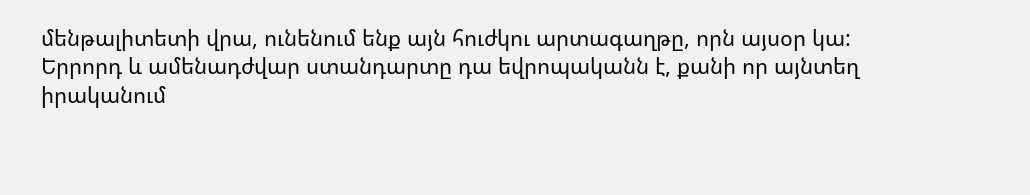մենթալիտետի վրա, ունենում ենք այն հուժկու արտագաղթը, որն այսօր կա: Երրորդ և ամենադժվար ստանդարտը դա եվրոպականն է, քանի որ այնտեղ իրականում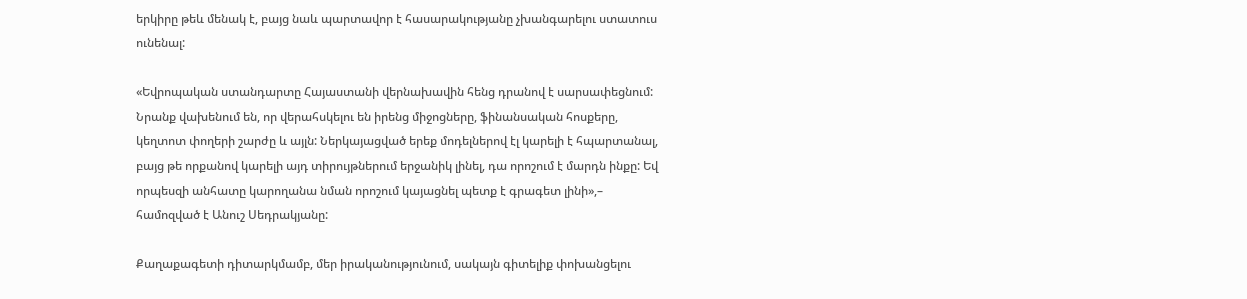երկիրը թեև մենակ է, բայց նաև պարտավոր է հասարակությանը չխանգարելու ստատուս ունենալ:

«Եվրոպական ստանդարտը Հայաստանի վերնախավին հենց դրանով է սարսափեցնում: Նրանք վախենում են, որ վերահսկելու են իրենց միջոցները, ֆինանսական հոսքերը, կեղտոտ փողերի շարժը և այլն: Ներկայացված երեք մոդելներով էլ կարելի է հպարտանալ, բայց թե որքանով կարելի այդ տիրույթներում երջանիկ լինել, դա որոշում է մարդն ինքը: Եվ որպեսզի անհատը կարողանա նման որոշում կայացնել պետք է գրագետ լինի»,– համոզված է Անուշ Սեդրակյանը:

Քաղաքագետի դիտարկմամբ, մեր իրականությունում, սակայն գիտելիք փոխանցելու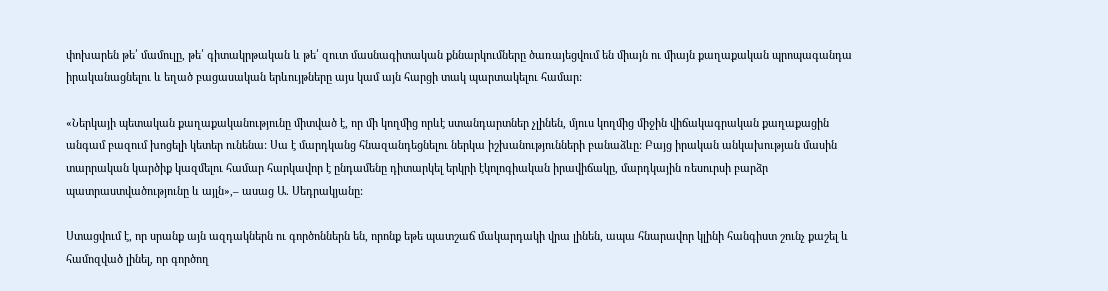փոխարեն թե՛ մամուլը, թե՛ գիտակրթական և թե՛ զուտ մասնագիտական քննարկումները ծառայեցվում են միայն ու միայն քաղաքական պրոպագանդա իրականացնելու և եղած բացասական երևույթները այս կամ այն հարցի տակ պարտակելու համար:

«Ներկայի պետական քաղաքականությունը միտված է, որ մի կողմից որևէ ստանդարտներ չլինեն, մյուս կողմից միջին վիճակագրական քաղաքացին անգամ բազում խոցելի կետեր ունենա: Սա է մարդկանց հնազանդեցնելու ներկա իշխանությունների բանաձևը: Բայց իրական անկախության մասին տարրական կարծիք կազմելու համար հարկավոր է ընդամենը դիտարկել երկրի էկոլոգիական իրավիճակը, մարդկային ռեսուրսի բարձր պատրաստվածությունը և այլն»,– ասաց Ա. Սեդրակյանը:

Ստացվում է, որ սրանք այն ազդակներն ու գործոններն են, որոնք եթե պատշաճ մակարդակի վրա լինեն, ապա հնարավոր կլինի հանգիստ շունչ քաշել և համոզված լինել, որ գործող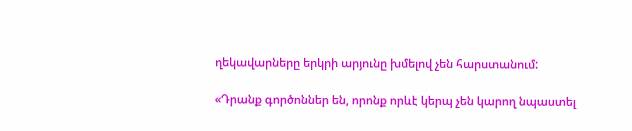ղեկավարները երկրի արյունը խմելով չեն հարստանում:

«Դրանք գործոններ են, որոնք որևէ կերպ չեն կարող նպաստել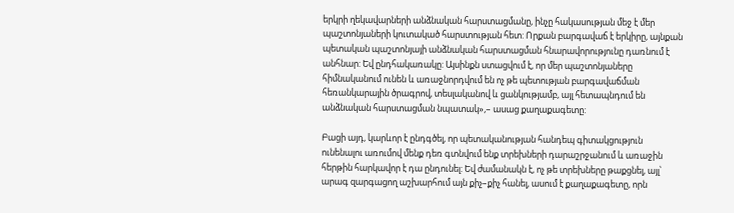երկրի ղեկավարների անձնական հարստացմանը, ինչը հակասության մեջ է մեր պաշտոնյաների կուտակած հարստության հետ: Որքան բարգավաճ է երկիրը, այնքան պետական պաշտոնյայի անձնական հարստացման հնարավորությունը դառնում է անհնար: Եվ ընդհակառակը: Այսինքն ստացվում է, որ մեր պաշտոնյաները հիմնականում ունեն և առաջնորդվում են ոչ թե պետության բարգավաճման հեռանկարային ծրագրով, տեսլականով և ցանկությամբ, այլ հետապնդում են անձնական հարստացման նպատակ»,– ասաց քաղաքագետը:

Բացի այդ, կարևոր է ընդգծել, որ պետականության հանդեպ գիտակցություն ունենալու առումով մենք դեռ գտնվում ենք տրեխների դարաշրջանում և առաջին հերթին հարկավոր է դա ընդունել: Եվ ժամանակն է, ոչ թե տրեխները թաքցնել, այլ՝ արագ զարգացող աշխարհում այն քիչ–քիչ հանել, ասում է քաղաքագետը, որն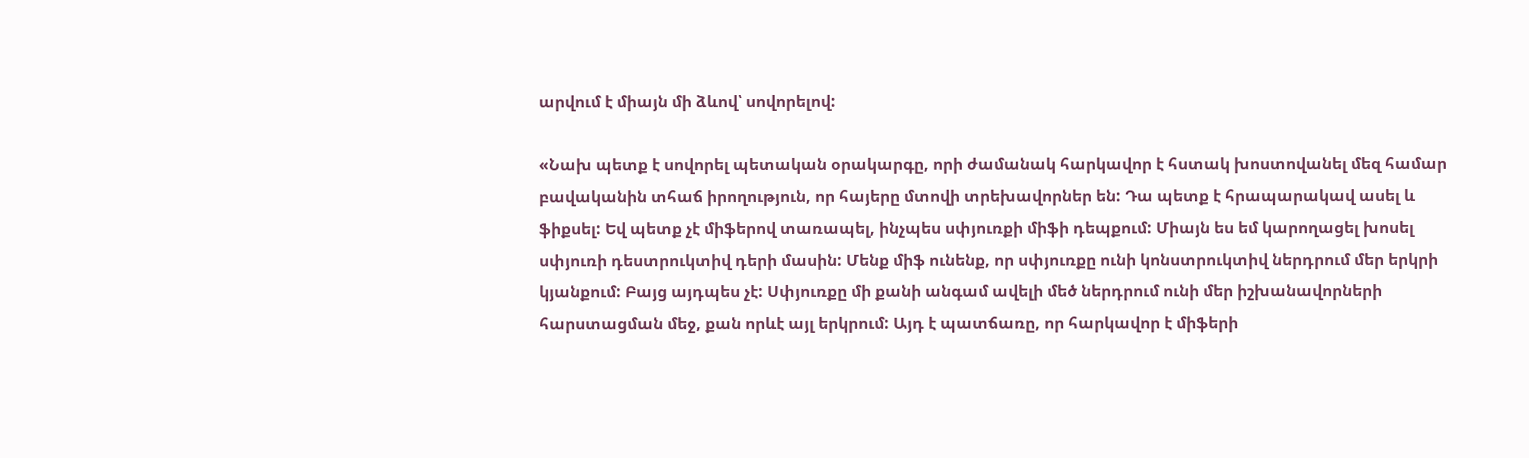արվում է միայն մի ձևով՝ սովորելով:

«Նախ պետք է սովորել պետական օրակարգը, որի ժամանակ հարկավոր է հստակ խոստովանել մեզ համար բավականին տհաճ իրողություն, որ հայերը մտովի տրեխավորներ են: Դա պետք է հրապարակավ ասել և ֆիքսել: Եվ պետք չէ միֆերով տառապել, ինչպես սփյուռքի միֆի դեպքում: Միայն ես եմ կարողացել խոսել սփյուռի դեստրուկտիվ դերի մասին: Մենք միֆ ունենք, որ սփյուռքը ունի կոնստրուկտիվ ներդրում մեր երկրի կյանքում: Բայց այդպես չէ: Սփյուռքը մի քանի անգամ ավելի մեծ ներդրում ունի մեր իշխանավորների հարստացման մեջ, քան որևէ այլ երկրում: Այդ է պատճառը, որ հարկավոր է միֆերի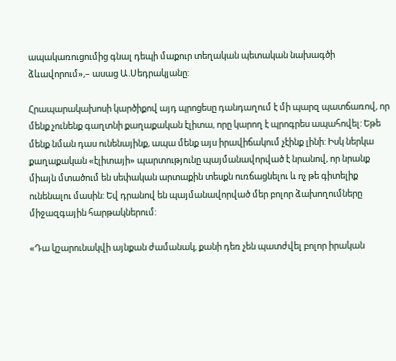ապակառուցումից գնալ դեպի մաքուր տեղական պետական նախագծի ձևավորում»,– ասաց Ա.Սեդրակյանը:

Հրապարակախոսի կարծիքով այդ պրոցեսը դանդաղում է մի պարզ պատճառով, որ մենք չունենք գաղտնի քաղաքական էլիտա, որը կարող է պրոգրես ապահովել: Եթե մենք նման դաս ունենայինք, ապա մենք այս իրավիճակում չէինք լինի: Իսկ ներկա քաղաքական «էլիտայի» պարտությունը պայմանավորված է նրանով, որ նրանք միայն մտածում են սեփական արտաքին տեսքն ուռճացնելու և ոչ թե գիտելիք ունենալու մասին: Եվ դրանով են պայմանավորված մեր բոլոր ձախողումները միջազգային հարթակներում:

«Դա կշարունակվի այնքան ժամանակ, քանի դեռ չեն պատժվել բոլոր իրական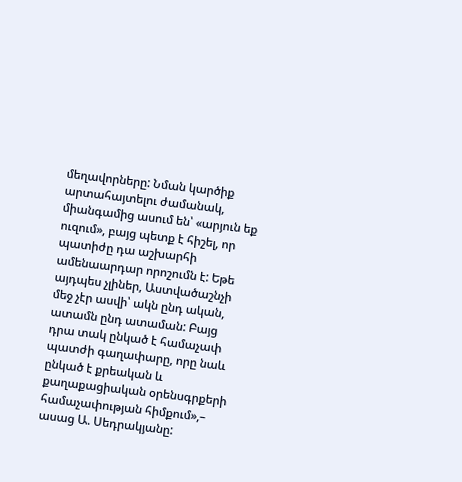մեղավորները: Նման կարծիք արտահայտելու ժամանակ, միանգամից ասում են՝ «արյուն եք ուզում», բայց պետք է հիշել, որ պատիժը դա աշխարհի ամենաարդար որոշումն է: Եթե այդպես չլիներ, Աստվածաշնչի մեջ չէր ասվի՝ ակն ընդ ական, ատամն ընդ ատաման: Բայց դրա տակ ընկած է համաչափ պատժի գաղափարը, որը նաև ընկած է քրեական և քաղաքացիական օրենսգրքերի համաչափության հիմքում»,– ասաց Ա. Սեդրակյանը: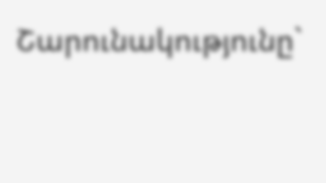Շարունակությունը`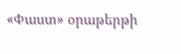«Փաստ» օրաթերթի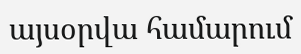այսօրվա համարում